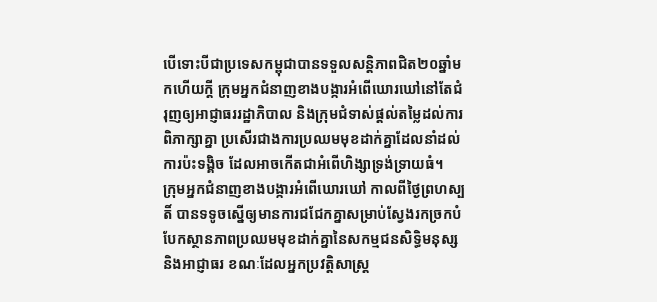បើទោះបីជាប្រទេសកម្ពុជាបានទទួលសន្តិភាពជិត២០ឆ្នាំមកហើយក្តី ក្រុមអ្នកជំនាញខាងបង្ការអំពើឃោរឃៅនៅតែជំរុញឲ្យអាជ្ញាធររដ្ឋាភិបាល និងក្រុមជំទាស់ផ្តល់តម្លៃដល់ការពិភាក្សាគ្នា ប្រសើរជាងការប្រឈមមុខដាក់គ្នាដែលនាំដល់ការប៉ះទង្គិច ដែលអាចកើតជាអំពើហិង្សាទ្រង់ទ្រាយធំ។
ក្រុមអ្នកជំនាញខាងបង្ការអំពើឃោរឃៅ កាលពីថ្ងៃព្រហស្បតិ៍ បានទទូចស្នើឲ្យមានការជជែកគ្នាសម្រាប់ស្វែងរកច្រកបំបែកស្ថានភាពប្រឈមមុខដាក់គ្នានៃសកម្មជនសិទ្ធិមនុស្ស និងអាជ្ញាធរ ខណៈដែលអ្នកប្រវត្តិសាស្ត្រ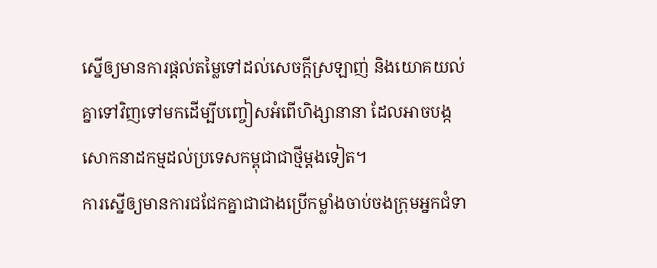ស្នើឲ្យមានការផ្តល់តម្លៃទៅដល់សេចក្តីស្រឡាញ់ និងយោគយល់គ្នាទៅវិញទៅមកដើម្បីបញ្ចៀសអំពើហិង្សានានា ដែលអាចបង្កសោកនាដកម្មដល់ប្រទេសកម្ពុជាជាថ្មីម្តងទៀត។
ការស្នើឲ្យមានការជជែកគ្នាជាជាងប្រើកម្លាំងចាប់ចងក្រុមអ្នកជំទា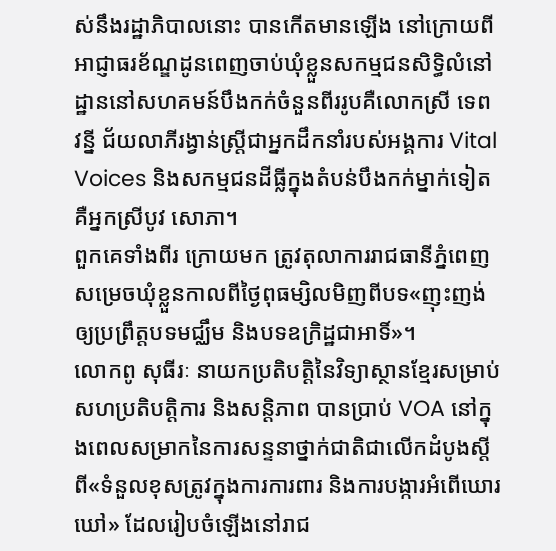ស់នឹងរដ្ឋាភិបាលនោះ បានកើតមានឡើង នៅក្រោយពីអាជ្ញាធរខ័ណ្ឌដូនពេញចាប់ឃុំខ្លួនសកម្មជនសិទ្ធិលំនៅដ្ឋាននៅសហគមន៍បឹងកក់ចំនួនពីររូបគឺលោកស្រី ទេព វន្នី ជ័យលាភីរង្វាន់ស្រ្តីជាអ្នកដឹកនាំរបស់អង្គការ Vital Voices និងសកម្មជនដីធ្លីក្នុងតំបន់បឹងកក់ម្នាក់ទៀតគឺអ្នកស្រីបូវ សោភា។
ពួកគេទាំងពីរ ក្រោយមក ត្រូវតុលាការរាជធានីភ្នំពេញសម្រេចឃុំខ្លួនកាលពីថ្ងៃពុធម្សិលមិញពីបទ«ញុះញង់ឲ្យប្រព្រឹត្តបទមជ្ឈឹម និងបទឧក្រិដ្ឋជាអាទិ៍»។
លោកពូ សុធីរៈ នាយកប្រតិបត្តិនៃវិទ្យាស្ថានខ្មែរសម្រាប់សហប្រតិបត្តិការ និងសន្តិភាព បានប្រាប់ VOA នៅក្នុងពេលសម្រាកនៃការសន្ទនាថ្នាក់ជាតិជាលើកដំបូងស្តីពី«ទំនួលខុសត្រូវក្នុងការការពារ និងការបង្ការអំពើឃោរឃៅ» ដែលរៀបចំឡើងនៅរាជ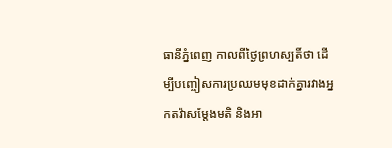ធានីភ្នំពេញ កាលពីថ្ងៃព្រហស្បតិ៍ថា ដើម្បីបញ្ចៀសការប្រឈមមុខដាក់គ្នារវាងអ្នកតវ៉ាសម្តែងមតិ និងអា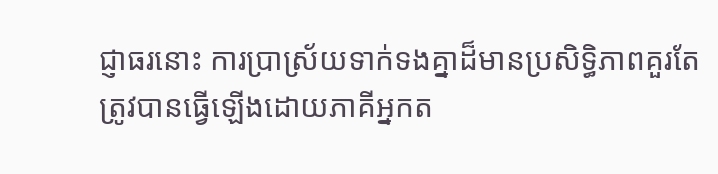ជ្ញាធរនោះ ការប្រាស្រ័យទាក់ទងគ្នាដ៏មានប្រសិទ្ធិភាពគួរតែត្រូវបានធ្វើឡើងដោយភាគីអ្នកត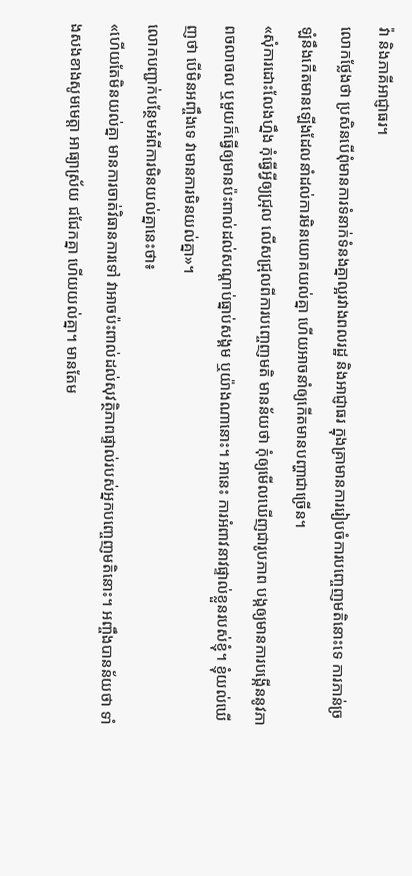វ៉ា និងភាគីអាជ្ញាធរ។
លោកថ្លែងថា ប្រសិនបើពុំមានការទំនាក់ទំនងគ្នាល្អរវាងពលរដ្ឋ និងអាជ្ញាធរ ក្នុងគ្រាមានការរៀបចំការបញ្ចេញមតិនោះទេ ការភាន់ច្រឡំនឹងកើតមានឡើងដែលនាំដល់ការមិនយោគយល់គ្នា ហើយអាចនាំឲ្យកើតមានបញ្ហាជាច្រើន។
«សុំការដោះលែងហ្នឹង កុំធ្វើអ្វីឲ្យជ្រុល លើសជ្រុលពីការបញ្ចេញមតិ មានន័យថា កុំឲ្យមើលឃើញជារូបភាព បង្កឲ្យមានការបង្កើននូវភាពចលាចល ឬមួយក៏ធ្វើឲ្យមានប៉ះពាល់ដល់សណ្តាប់ធ្នាប់សង្គម ឬយ៉ាងណានោះ។ អានេះ ការអំពាវនាវផ្ទាល់ខ្លួនរបស់ខ្ញុំ។ ខ្ញុំយល់ឃើញថា បើមិនអញ្ចឹងទេ វាមានការមិនយល់គ្នា»។
លោកបញ្ជាក់បន្ថែមអំពីការមិនយល់គ្នានេះថា៖
«ហើយតែមិនយល់គ្នា មានការចាត់វិធានការទៅ វាអាចប៉ះពាល់ដល់សុវត្ថិភាពផ្ទាល់របស់អ្នកបញ្ចេញមតិនោះ។ អញ្ចឹងបានន័យថា ទាំងសងខាងសូមមេត្តា អាធ្យាស្រ័យ ជជែកគ្នា ហើយយល់គ្នា។ មានតែម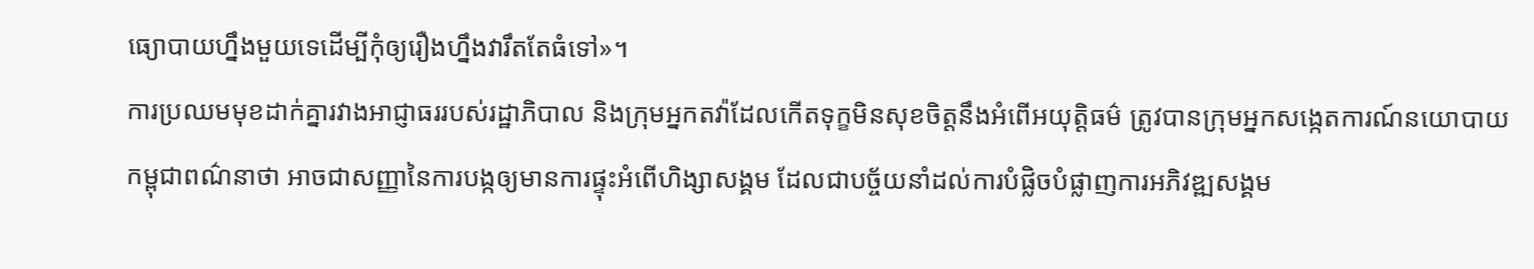ធ្យោបាយហ្នឹងមួយទេដើម្បីកុំឲ្យរឿងហ្នឹងវារឹតតែធំទៅ»។
ការប្រឈមមុខដាក់គ្នារវាងអាជ្ញាធររបស់រដ្ឋាភិបាល និងក្រុមអ្នកតវ៉ាដែលកើតទុក្ខមិនសុខចិត្តនឹងអំពើអយុត្តិធម៌ ត្រូវបានក្រុមអ្នកសង្កេតការណ៍នយោបាយកម្ពុជាពណ៌នាថា អាចជាសញ្ញានៃការបង្កឲ្យមានការផ្ទុះអំពើហិង្សាសង្គម ដែលជាបច្ច័យនាំដល់ការបំផ្លិចបំផ្លាញការអភិវឌ្ឍសង្គម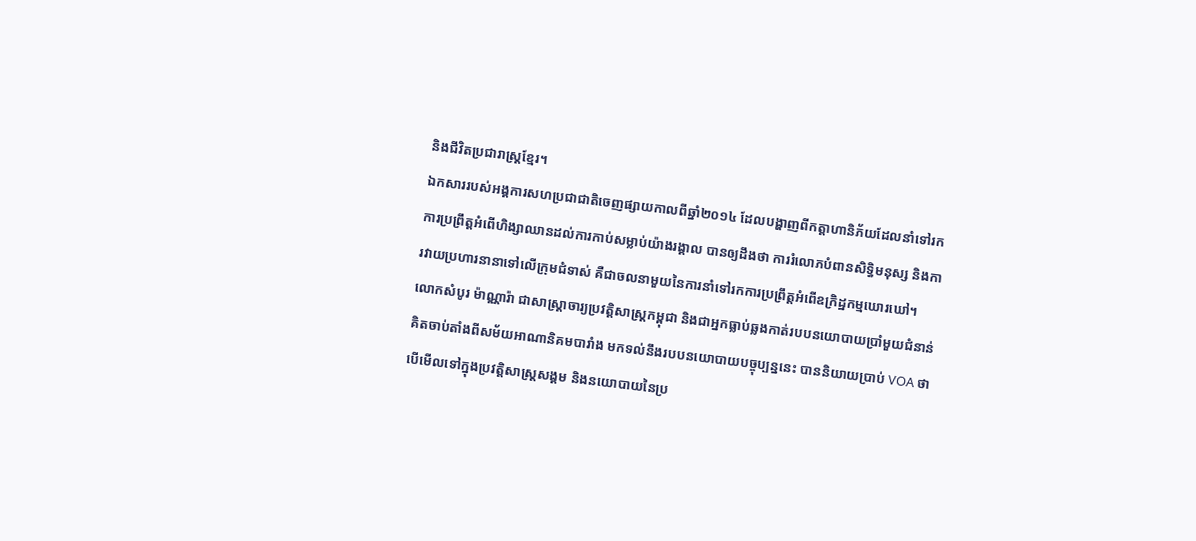និងជីវិតប្រជារាស្ត្រខ្មែរ។
ឯកសាររបស់អង្គការសហប្រជាជាតិចេញផ្សាយកាលពីឆ្នាំ២០១៤ ដែលបង្ហាញពីកត្តាហានិភ័យដែលនាំទៅរកការប្រព្រឹត្តអំពើហិង្សាឈានដល់ការកាប់សម្លាប់យ៉ាងរង្គាល បានឲ្យដឹងថា ការរំលោភបំពានសិទ្ធិមនុស្ស និងការវាយប្រហារនានាទៅលើក្រុមជំទាស់ គឺជាចលនាមួយនៃការនាំទៅរកការប្រពឹ្រត្តអំពើឧក្រិដ្ឋកម្មឃោរឃៅ។
លោកសំបូរ ម៉ាណ្ណារ៉ា ជាសាស្ត្រាចារ្យប្រវត្តិសាស្ត្រកម្ពុជា និងជាអ្នកធ្លាប់ឆ្លងកាត់របបនយោបាយប្រាំមួយជំនាន់ គិតចាប់តាំងពីសម័យអាណានិគមបារាំង មកទល់នឹងរបបនយោបាយបច្ចុប្បន្ននេះ បាននិយាយប្រាប់ VOA ថា បើមើលទៅក្នុងប្រវត្តិសាស្ត្រសង្គម និងនយោបាយនៃប្រ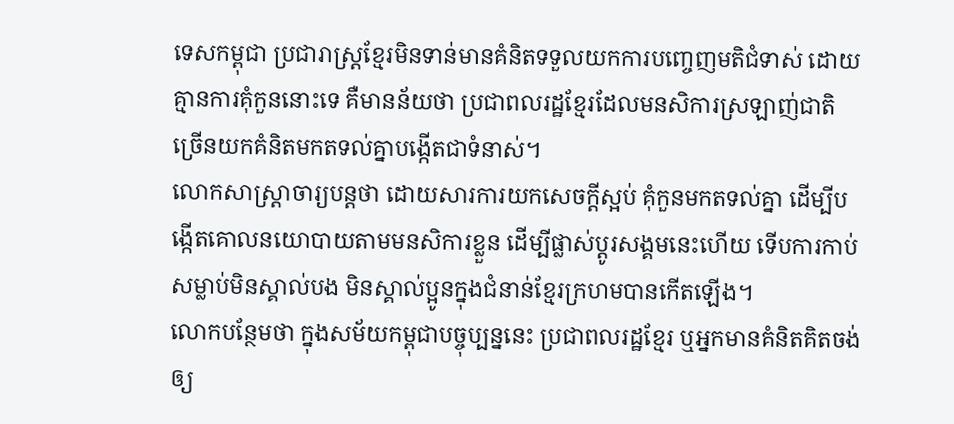ទេសកម្ពុជា ប្រជារាស្ត្រខ្មែរមិនទាន់មានគំនិតទទួលយកការបញ្ចេញមតិជំទាស់ ដោយគ្មានការគុំកួននោះទេ គឺមានន័យថា ប្រជាពលរដ្ឋខ្មែរដែលមនសិការស្រឡាញ់ជាតិ ច្រើនយកគំនិតមកតទល់គ្នាបង្កើតជាទំនាស់។
លោកសាស្ត្រាចារ្យបន្តថា ដោយសារការយកសេចក្តីស្អប់ គុំកួនមកតទល់គ្នា ដើម្បីបង្កើតគោលនយោបាយតាមមនសិការខ្លួន ដើម្បីផ្លាស់ប្តូរសង្គមនេះហើយ ទើបការកាប់សម្លាប់មិនស្គាល់បង មិនស្គាល់ប្អូនក្នុងជំនាន់ខ្មែរក្រហមបានកើតឡើង។
លោកបន្ថែមថា ក្នុងសម័យកម្ពុជាបច្ចុប្បន្ននេះ ប្រជាពលរដ្ឋខ្មែរ ឬអ្នកមានគំនិតគិតចង់ឲ្យ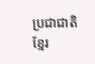ប្រជាជាតិខ្មែរ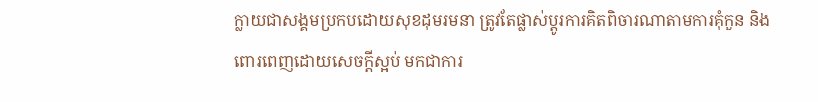ក្លាយជាសង្គមប្រកបដោយសុខដុមរមនា ត្រូវតែផ្លាស់ប្តូរការគិតពិចារណាតាមការគុំកួន និងពោរពេញដោយសេចក្តីស្អប់ មកជាការ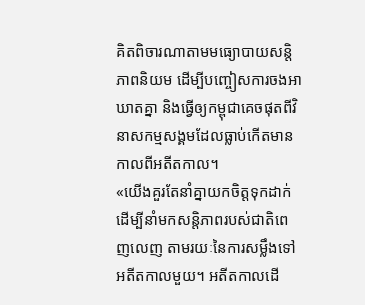គិតពិចារណាតាមមធ្យោបាយសន្តិភាពនិយម ដើម្បីបញ្ចៀសការចងអាឃាតគ្នា និងធ្វើឲ្យកម្ពុជាគេចផុតពីវិនាសកម្មសង្គមដែលធ្លាប់កើតមានកាលពីអតីតកាល។
«យើងគួរតែនាំគ្នាយកចិត្តទុកដាក់ ដើម្បីនាំមកសន្តិភាពរបស់ជាតិពេញលេញ តាមរយៈនៃការសម្លឹងទៅអតីតកាលមួយ។ អតីតកាលដើ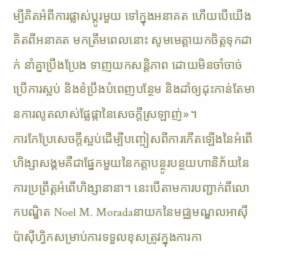ម្បីគិតអំពីការផ្លាស់ប្តូរមួយ ទៅក្នុងអនាគត ហើយបើយើងគិតពីអនាគត មកត្រឹមពេលនោះ សូមមេត្តាយកចិត្តទុកដាក់ នាំគ្នាប្រឹងប្រែង ទាញយកសន្តិភាព ដោយមិនចាំចាច់ប្រើការស្អប់ និងខំប្រឹងបំពេញបន្ថែម និងដាំឲ្យដុះកាន់តែមានការលូតលាស់ផ្លែផ្កានៃសេចក្តីស្រឡាញ់»។
ការកែប្រែសេចក្តីស្អប់ដើម្បីបញ្ចៀសពីការកើតឡើងនៃអំពើហិង្សាសង្គមគឺជាផ្នែកមួយនៃកត្តាបន្ថូរបន្ថយហានិភ័យនៃការប្រព្រឹត្តអំពើហិង្សានានា។ នេះបើតាមការបញ្ជាក់ពីលោកបណ្ឌិត Noel M. Moradaនាយកនៃមជ្ឈមណ្ឌលអាស៊ីប៉ាស៊ីហ្វិកសម្រាប់ការទទួលខុសត្រូវក្នុងការកា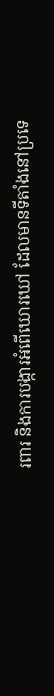រពារ និងការបង្ការអំពើឃោរឃៅ ដែលមានទីតាំងនៅប្រទេ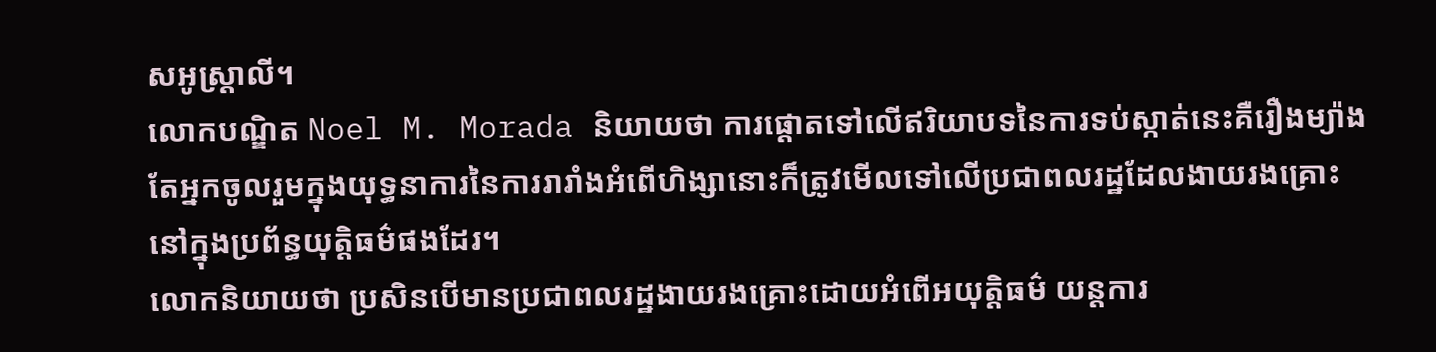សអូស្ត្រាលី។
លោកបណ្ឌិត Noel M. Morada និយាយថា ការផ្តោតទៅលើឥរិយាបទនៃការទប់ស្កាត់នេះគឺរឿងម្យ៉ាង តែអ្នកចូលរួមក្នុងយុទ្ធនាការនៃការរារាំងអំពើហិង្សានោះក៏ត្រូវមើលទៅលើប្រជាពលរដ្ឋដែលងាយរងគ្រោះ នៅក្នុងប្រព័ន្ធយុត្តិធម៌ផងដែរ។
លោកនិយាយថា ប្រសិនបើមានប្រជាពលរដ្ឋងាយរងគ្រោះដោយអំពើអយុត្តិធម៌ យន្តការ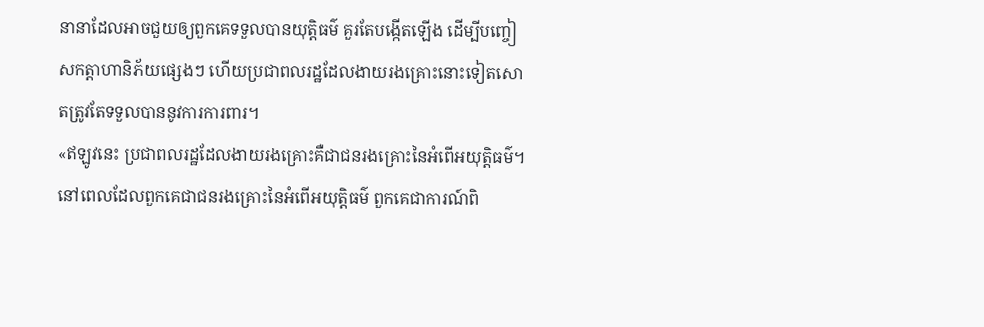នានាដែលអាចជួយឲ្យពួកគេទទួលបានយុត្តិធម៌ គួរតែបង្កើតឡើង ដើម្បីបញ្ចៀសកត្តាហានិភ័យផ្សេងៗ ហើយប្រជាពលរដ្ឋដែលងាយរងគ្រោះនោះទៀតសោតត្រូវតែទទួលបាននូវការការពារ។
«ឥឡូវនេះ ប្រជាពលរដ្ឋដែលងាយរងគ្រោះគឺជាជនរងគ្រោះនៃអំពើអយុត្តិធម៌។ នៅពេលដែលពួកគេជាជនរងគ្រោះនៃអំពើអយុត្តិធម៌ ពួកគេជាការណ៍ពិ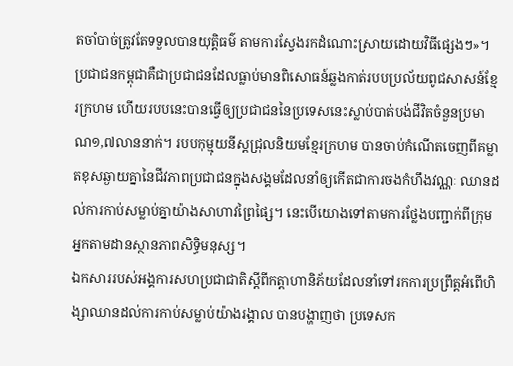តចាំបាច់ត្រូវតែទទួលបានយុត្តិធម៌ តាមការស្វែងរកដំណោះស្រាយដោយវិធីផ្សេងៗ»។
ប្រជាជនកម្ពុជាគឺជាប្រជាជនដែលធ្លាប់មានពិសោធន៍ឆ្លងកាត់របបប្រល័យពូជសាសន៍ខ្មែរក្រហម ហើយរបបនេះបានធ្វើឲ្យប្រជាជននៃប្រទេសនេះស្លាប់បាត់បង់ជីវិតចំនួនប្រមាណ១,៧លាននាក់។ របបកុម្មុយនីស្តជ្រុលនិយមខ្មែរក្រហម បានចាប់កំណើតចេញពីគម្លាតខុសឆ្ងាយគ្នានៃជីវភាពប្រជាជនក្នុងសង្គមដែលនាំឲ្យកើតជាការចងកំហឹងវណ្ណៈ ឈានដល់ការកាប់សម្លាប់គ្នាយ៉ាងសាហាវព្រៃផ្សៃ។ នេះបើយោងទៅតាមការថ្លែងបញ្ជាក់ពីក្រុមអ្នកតាមដានស្ថានភាពសិទ្ធិមនុស្ស។
ឯកសាររបស់អង្គការសហប្រជាជាតិស្តីពីកត្តាហានិភ័យដែលនាំទៅរកការប្រព្រឹត្តអំពើហិង្សាឈានដល់ការកាប់សម្លាប់យ៉ាងរង្គាល បានបង្ហាញថា ប្រទេសក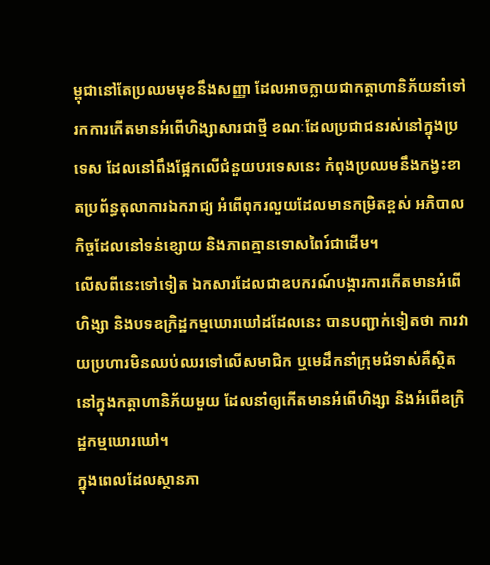ម្ពុជានៅតែប្រឈមមុខនឹងសញ្ញា ដែលអាចក្លាយជាកត្តាហានិភ័យនាំទៅរកការកើតមានអំពើហិង្សាសារជាថ្មី ខណៈដែលប្រជាជនរស់នៅក្នុងប្រទេស ដែលនៅពឹងផ្អែកលើជំនួយបរទេសនេះ កំពុងប្រឈមនឹងកង្វះខាតប្រព័ន្ធតុលាការឯករាជ្យ អំពើពុករលួយដែលមានកម្រិតខ្ពស់ អភិបាលកិច្ចដែលនៅទន់ខ្សោយ និងភាពគ្មានទោសពៃរ៍ជាដើម។
លើសពីនេះទៅទៀត ឯកសារដែលជាឧបករណ៍បង្ការការកើតមានអំពើហិង្សា និងបទឧក្រិដ្ឋកម្មឃោរឃៅដដែលនេះ បានបញ្ជាក់ទៀតថា ការវាយប្រហារមិនឈប់ឈរទៅលើសមាជិក ឬមេដឹកនាំក្រុមជំទាស់គឺស្ថិតនៅក្នុងកត្តាហានិភ័យមួយ ដែលនាំឲ្យកើតមានអំពើហិង្សា និងអំពើឧក្រិដ្ឋកម្មឃោរឃៅ។
ក្នុងពេលដែលស្ថានភា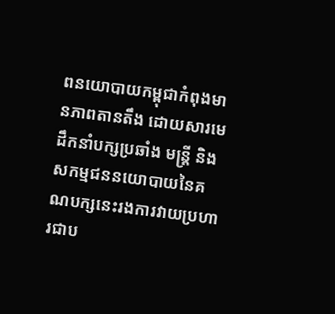ពនយោបាយកម្ពុជាកំពុងមានភាពតានតឹង ដោយសារមេដឹកនាំបក្សប្រឆាំង មន្ត្រី និងសកម្មជននយោបាយនៃគណបក្សនេះរងការវាយប្រហារជាប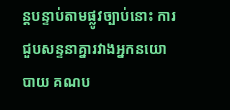ន្តបន្ទាប់តាមផ្លូវច្បាប់នោះ ការជួបសន្ទនាគ្នារវាងអ្នកនយោបាយ គណប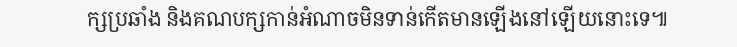ក្សប្រឆាំង និងគណបក្សកាន់អំណាចមិនទាន់កើតមានឡើងនៅឡើយនោះទេ៕